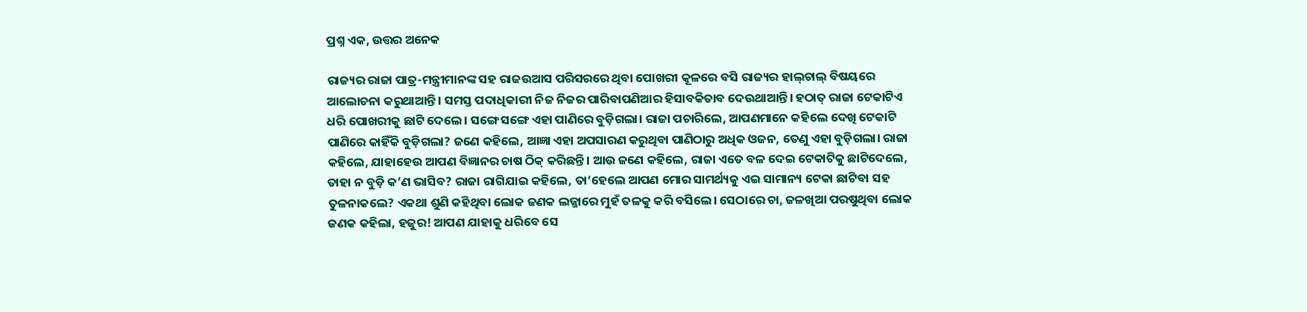ପ୍ରଶ୍ନ ଏକ, ଉତ୍ତର ଅନେକ

ରାଜ୍ୟର ରାଜା ପାତ୍ର-ମନ୍ତ୍ରୀମାନଙ୍କ ସହ ରାଜଉଆସ ପରିସରରେ ଥିବା ପୋଖରୀ କୂଳରେ ବସି ରାଜ୍ୟର ହାଲ୍‌ଚାଲ୍‌ ବିଷୟରେ ଆଲୋଚନା କରୁଥାଆନ୍ତି। ସମସ୍ତ ପଦାଧିକାରୀ ନିଜ ନିଜର ପାରିବାପଣିଆର ହିସାବକିତାବ ଦେଉଥାଆନ୍ତି। ହଠାତ୍‌ ରାଜା ଟେକାଟିଏ ଧରି ପୋଖରୀକୁ ଛାଟି ଦେଲେ। ସଙ୍ଗେ ସଙ୍ଗେ ଏହା ପାଣିରେ ବୁଡ଼ିଗଲା। ରାଜା ପଚାରିଲେ, ଆପଣମାନେ କହିଲେ ଦେଖି ଟେକାଟି ପାଣିରେ କାହିଁକି ବୁଡ଼ିଗଲା? ଜଣେ କହିଲେ, ଆଜ୍ଞା ଏହା ଅପସାରଣ କରୁଥିବା ପାଣିଠାରୁ ଅଧିକ ଓଜନ, ତେଣୁ ଏହା ବୁଡ଼ିଗଲା। ରାଜା କହିଲେ, ଯାହାହେଉ ଆପଣ ବିଜ୍ଞାନର ଚାଷ ଠିକ୍‌ କରିଛନ୍ତି। ଆଉ ଜଣେ କହିଲେ, ରାଜା ଏତେ ବଳ ଦେଇ ଟେକାଟିକୁ ଛାଟିଦେଲେ, ତାହା ନ ବୁଡ଼ି କ’ଣ ଭାସିବ? ରାଜା ରାଗିଯାଇ କହିଲେ, ତା’ହେଲେ ଆପଣ ମୋର ସାମର୍ଥ୍ୟକୁ ଏଇ ସାମାନ୍ୟ ଟେକା ଛାଟିବା ସହ ତୁଳନାକଲେ? ଏକଥା ଶୁଣି କହିଥିବା ଲୋକ ଜଣକ ଲଜ୍ଜାରେ ମୁହଁ ତଳକୁ କରି ବସିଲେ। ସେଠାରେ ଚା, ଜଳଖିଆ ପରଷୁଥିବା ଲୋକ ଜଣକ କହିଲା, ହଜୁର! ଆପଣ ଯାହାକୁ ଧରିବେ ସେ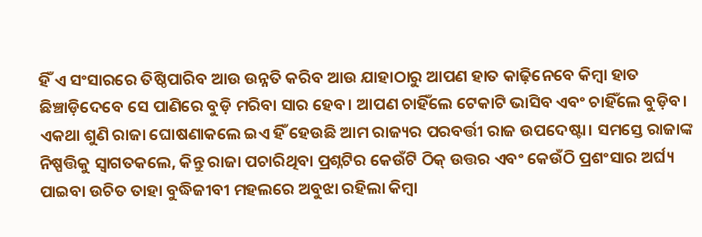ହିଁ ଏ ସଂସାରରେ ତିଷ୍ଠିପାରିବ ଆଉ ଉନ୍ନତି କରିବ ଆଉ ଯାହାଠାରୁ ଆପଣ ହାତ କାଢ଼ିନେବେ କିମ୍ବା ହାତ ଛିଞ୍ଚାଡ଼ିଦେବେ ସେ ପାଣିରେ ବୁଡ଼ି ମରିବା ସାର ହେବ। ଆପଣ ଚାହିଁଲେ ଟେକାଟି ଭାସିବ ଏବଂ ଚାହିଁଲେ ବୁଡ଼ିବ। ଏକଥା ଶୁଣି ରାଜା ଘୋଷଣାକଲେ ଇଏ ହିଁ ହେଉଛି ଆମ ରାଜ୍ୟର ପରବର୍ତ୍ତୀ ରାଜ ଉପଦେଷ୍ଟା। ସମସ୍ତେ ରାଜାଙ୍କ ନିଷ୍ପତ୍ତିକୁ ସ୍ବାଗତକଲେ, କିନ୍ତୁ ରାଜା ପଚାରିଥିବା ପ୍ରଶ୍ନଟିର କେଉଁଟି ଠିକ୍‌ ଉତ୍ତର ଏବଂ କେଉଁଠି ପ୍ରଶଂସାର ଅର୍ଘ୍ୟ ପାଇବା ଉଚିତ ତାହା ବୁଦ୍ଧିଜୀବୀ ମହଲରେ ଅବୁଝା ରହିଲା କିମ୍ବା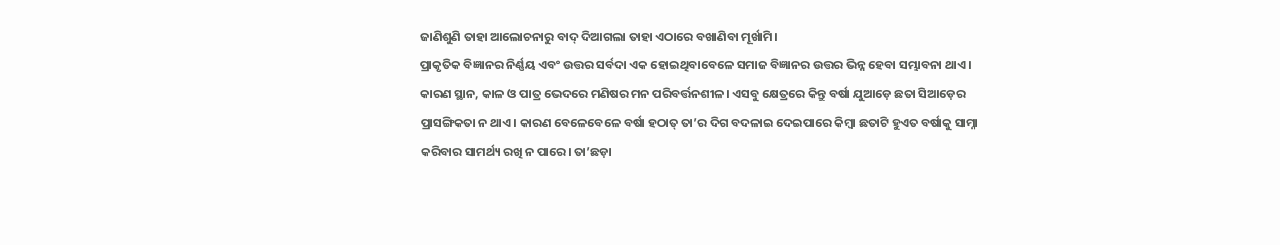ଜାଣିଶୁଣି ତାହା ଆଲୋଚନାରୁ ବାଦ୍‌ ଦିଆଗଲା ତାହା ଏଠାରେ ବଖାଣିବା ମୂର୍ଖାମି।
ପ୍ରାକୃତିକ ବିଜ୍ଞାନର ନିର୍ଣ୍ଣୟ ଏବଂ ଉତ୍ତର ସର୍ବଦା ଏକ ହୋଇଥିବାବେଳେ ସମାଜ ବିଜ୍ଞାନର ଉତ୍ତର ଭିନ୍ନ ହେବା ସମ୍ଭାବନା ଥାଏ। କାରଣ ସ୍ଥାନ, କାଳ ଓ ପାତ୍ର ଭେଦରେ ମଣିଷର ମନ ପରିବର୍ତ୍ତନଶୀଳ। ଏସବୁ କ୍ଷେତ୍ରରେ କିନ୍ତୁ ବର୍ଷା ଯୁଆଡ଼େ ଛତା ସିଆଡ଼େର ପ୍ରାସଙ୍ଗିକତା ନ ଥାଏ। କାରଣ ବେଳେବେଳେ ବର୍ଷା ହଠାତ୍‌ ତା’ର ଦିଗ ବଦଳାଇ ଦେଇପାରେ କିମ୍ବା ଛତାଟି ହୁଏତ ବର୍ଷାକୁ ସାମ୍ନା କରିବାର ସାମର୍ଥ୍ୟ ରଖି ନ ପାରେ। ତା’ଛଡ଼ା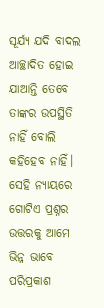ସୂର୍ଯ୍ୟ ଯଦି ବାଦଲ ଆଚ୍ଛାଦିତ ହୋଇ ଯାଆନ୍ତି ତେବେ ତାଙ୍କର ଉପସ୍ଥିତି ନାହିଁ ବୋଲି କହିହେବ ନାହିଁ। ସେହି ନ୍ୟାୟରେ ଗୋଟିଏ ପ୍ରଶ୍ନର ଉତ୍ତରକୁ ଆମେ ଭିନ୍ନ ଭାବେ ପରିପ୍ରକାଶ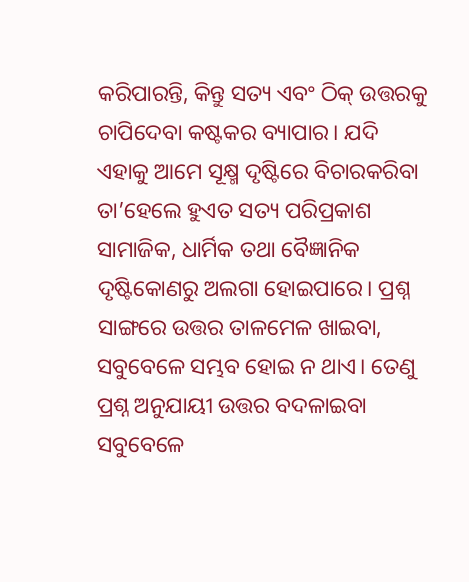କରିପାରନ୍ତି, କିନ୍ତୁ ସତ୍ୟ ଏବଂ ଠିକ୍‌ ଉତ୍ତରକୁ ଚାପିଦେବା କଷ୍ଟକର ବ୍ୟାପାର। ଯଦି ଏହାକୁ ଆମେ ସୂକ୍ଷ୍ମ ଦୃଷ୍ଟିରେ ବିଚାରକରିବା ତା’ହେଲେ ହୁଏତ ସତ୍ୟ ପରିପ୍ରକାଶ ସାମାଜିକ, ଧାର୍ମିକ ତଥା ବୈଜ୍ଞାନିକ ଦୃଷ୍ଟିକୋଣରୁ ଅଲଗା ହୋଇପାରେ। ପ୍ରଶ୍ନ ସାଙ୍ଗରେ ଉତ୍ତର ତାଳମେଳ ଖାଇବା, ସବୁବେଳେ ସମ୍ଭବ ହୋଇ ନ ଥାଏ। ତେଣୁ ପ୍ରଶ୍ନ ଅନୁଯାୟୀ ଉତ୍ତର ବଦଳାଇବା ସବୁବେଳେ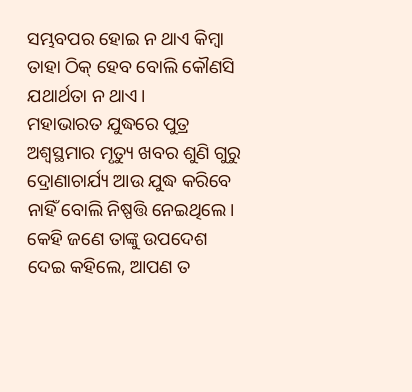ସମ୍ଭବପର ହୋଇ ନ ଥାଏ କିମ୍ବା ତାହା ଠିକ୍‌ ହେବ ବୋଲି କୌଣସି ଯଥାର୍ଥତା ନ ଥାଏ।
ମହାଭାରତ ଯୁଦ୍ଧରେ ପୁତ୍ର ଅଶ୍ୱସ୍ଥମାର ମୃତ୍ୟୁ ଖବର ଶୁଣି ଗୁରୁ ଦ୍ରୋଣାଚାର୍ଯ୍ୟ ଆଉ ଯୁଦ୍ଧ କରିବେ ନାହିଁ ବୋଲି ନିଷ୍ପତ୍ତି ନେଇଥିଲେ। କେହି ଜଣେ ତାଙ୍କୁ ଉପଦେଶ ଦେଇ କହିଲେ, ଆପଣ ତ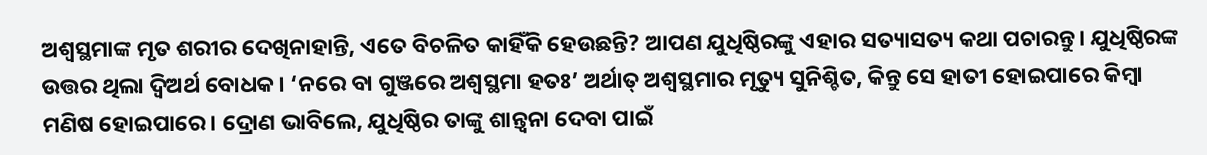ଅଶ୍ୱସ୍ଥମାଙ୍କ ମୃତ ଶରୀର ଦେଖିନାହାନ୍ତି, ଏତେ ବିଚଳିତ କାହିଁକି ହେଉଛନ୍ତି? ଆପଣ ଯୁଧିଷ୍ଠିରଙ୍କୁ ଏହାର ସତ୍ୟାସତ୍ୟ କଥା ପଚାରନ୍ତୁ। ଯୁଧିଷ୍ଠିରଙ୍କ ଉତ୍ତର ଥିଲା ଦ୍ୱିଅର୍ଥ ବୋଧକ। ‘ନରେ ବା ଗୁଞ୍ଜରେ ଅଶ୍ୱସ୍ଥମା ହତଃ’ ଅର୍ଥାତ୍‌ ଅଶ୍ୱସ୍ଥମାର ମୃତ୍ୟୁ ସୁନିଶ୍ଚିତ, କିନ୍ତୁ ସେ ହାତୀ ହୋଇପାରେ କିମ୍ବା ମଣିଷ ହୋଇପାରେ। ଦ୍ରୋଣ ଭାବିଲେ, ଯୁଧିଷ୍ଠିର ତାଙ୍କୁ ଶାନ୍ତ୍ୱନା ଦେବା ପାଇଁ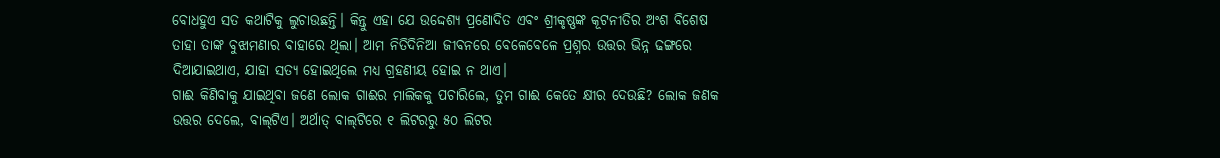ବୋଧହୁଏ ସତ କଥାଟିକୁ ଲୁଚାଉଛନ୍ତି। କିନ୍ତୁ ଏହା ଯେ ଉଦ୍ଦେଶ୍ୟ ପ୍ରଣୋଦିତ ଏବଂ ଶ୍ରୀକୃଷ୍ଣଙ୍କ କୂଟନୀତିର ଅଂଶ ବିଶେଷ ତାହା ତାଙ୍କ ବୁଝାମଣାର ବାହାରେ ଥିଲା। ଆମ ନିତିଦିନିଆ ଜୀବନରେ ବେଳେବେଳେ ପ୍ରଶ୍ନର ଉତ୍ତର ଭିନ୍ନ ଢଙ୍ଗରେ ଦିଆଯାଇଥାଏ, ଯାହା ସତ୍ୟ ହୋଇଥିଲେ ମଧ୍ୟ ଗ୍ରହଣୀୟ ହୋଇ ନ ଥାଏ।
ଗାଈ କିଣିବାକୁ ଯାଇଥିବା ଜଣେ ଲୋକ ଗାଈର ମାଲିକକୁ ପଚାରିଲେ, ତୁମ ଗାଈ କେତେ କ୍ଷୀର ଦେଉଛି? ଲୋକ ଜଣକ ଉତ୍ତର ଦେଲେ, ବାଲ୍‌ଟିଏ। ଅର୍ଥାତ୍‌ ବାଲ୍‌ଟିରେ ୧ ଲିଟରରୁ ୫୦ ଲିଟର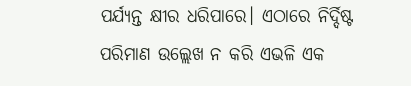ପର୍ଯ୍ୟନ୍ତ କ୍ଷୀର ଧରିପାରେ। ଏଠାରେ ନିର୍ଦ୍ଦିଷ୍ଟ ପରିମାଣ ଉଲ୍ଲେଖ ନ କରି ଏଭଳି ଏକ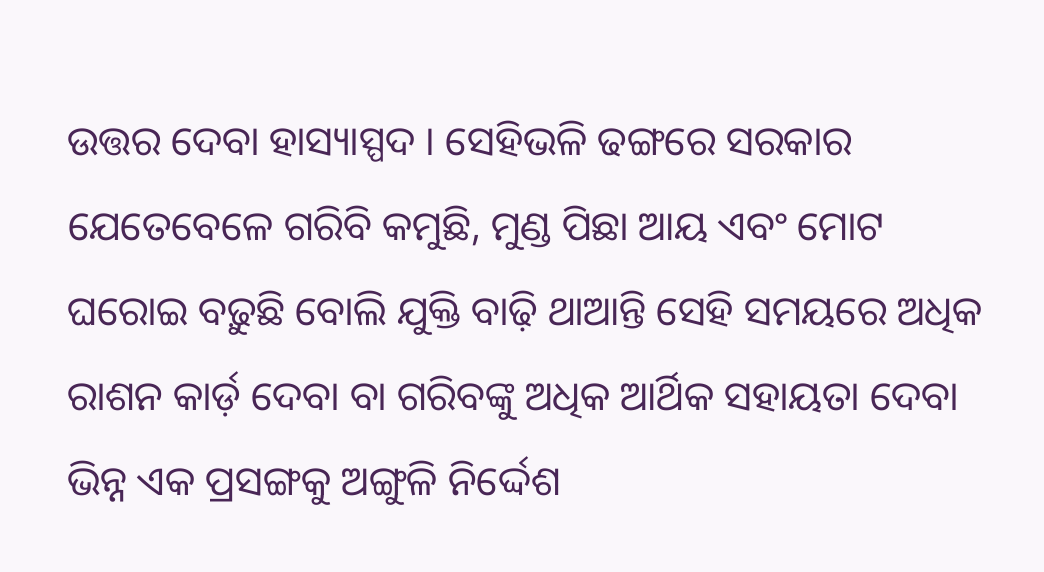ଉତ୍ତର ଦେବା ହାସ୍ୟାସ୍ପଦ । ସେହିଭଳି ଢଙ୍ଗରେ ସରକାର ଯେତେବେଳେ ଗରିବି କମୁଛି, ମୁଣ୍ଡ ପିଛା ଆୟ ଏବଂ ମୋଟ ଘରୋଇ ବଢ଼ୁଛି ବୋଲି ଯୁକ୍ତି ବାଢ଼ି ଥାଆନ୍ତି ସେହି ସମୟରେ ଅଧିକ ରାଶନ କାର୍ଡ଼ ଦେବା ବା ଗରିବଙ୍କୁ ଅଧିକ ଆର୍ଥିକ ସହାୟତା ଦେବା ଭିନ୍ନ ଏକ ପ୍ରସଙ୍ଗକୁ ଅଙ୍ଗୁଳି ନିର୍ଦ୍ଦେଶ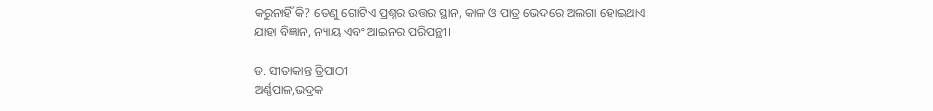କରୁନାହିଁ କି? ତେଣୁ ଗୋଟିଏ ପ୍ରଶ୍ନର ଉତ୍ତର ସ୍ଥାନ, କାଳ ଓ ପାତ୍ର ଭେଦରେ ଅଲଗା ହୋଇଥାଏ ଯାହା ବିଜ୍ଞାନ, ନ୍ୟାୟ ଏବଂ ଆଇନର ପରିପନ୍ଥୀ।

ଡ. ସୀତାକାନ୍ତ ତ୍ରିପାଠୀ
ଅର୍ଣ୍ଣପାଳ,ଭଦ୍ରକ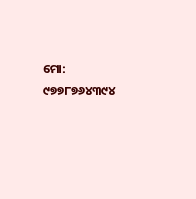ମୋ: ୯୭୭୮୭୬୪୩୯୪